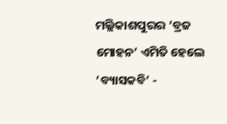ମଲ୍ଲିକାଶପୁରର ‘ବ୍ରଜ ମୋହନ’ ଏମିତି ହେଲେ ‘ବ୍ୟାସକବି’ -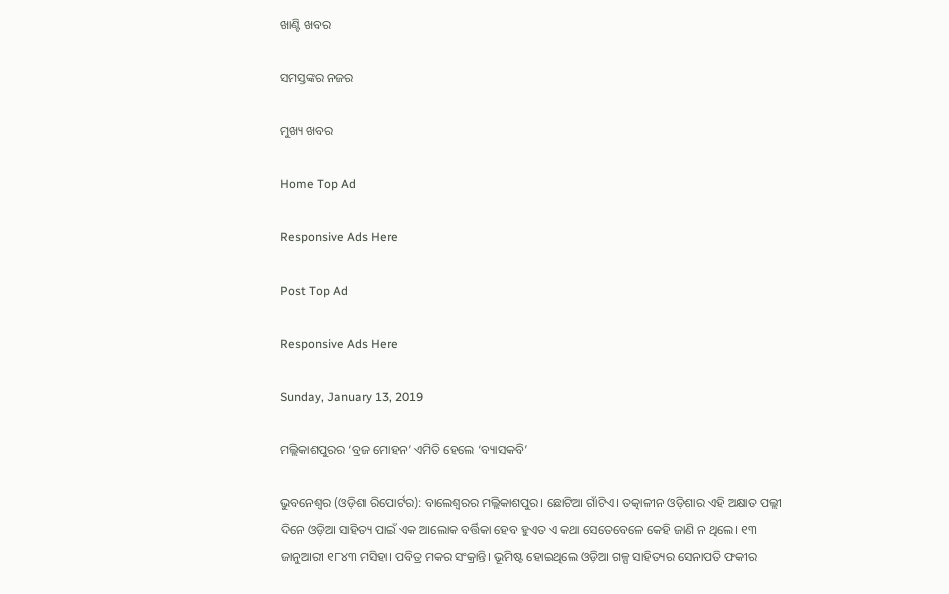ଖାଣ୍ଟି ଖବର

ସମସ୍ତଙ୍କର ନଜର

ମୁଖ୍ୟ ଖବର

Home Top Ad

Responsive Ads Here

Post Top Ad

Responsive Ads Here

Sunday, January 13, 2019

ମଲ୍ଲିକାଶପୁରର ‘ବ୍ରଜ ମୋହନ’ ଏମିତି ହେଲେ ‘ବ୍ୟାସକବି’

ଭୁବନେଶ୍ୱର (ଓଡ଼ିଶା ରିପୋର୍ଟର): ବାଲେଶ୍ୱରର ମଲ୍ଲିକାଶପୁର। ଛୋଟିଆ ଗାଁଟିଏ। ତତ୍କାଳୀନ ଓଡ଼ିଶାର ଏହି ଅକ୍ଷାତ ପଲ୍ଲୀ ଦିନେ ଓଡ଼ିଆ ସାହିତ୍ୟ ପାଇଁ ଏକ ଆଲୋକ ବର୍ତ୍ତିକା ହେବ ହୁଏତ ଏ କଥା ସେତେବେଳେ କେହି ଜାଣି ନ ଥିଲେ। ୧୩ ଜାନୁଆରୀ ୧୮୪୩ ମସିହା। ପବିତ୍ର ମକର ସଂକ୍ରାନ୍ତି। ଭୂମିଷ୍ଟ ହୋଇଥିଲେ ଓଡ଼ିଆ ଗଳ୍ପ ସାହିତ୍ୟର ସେନାପତି ଫକୀର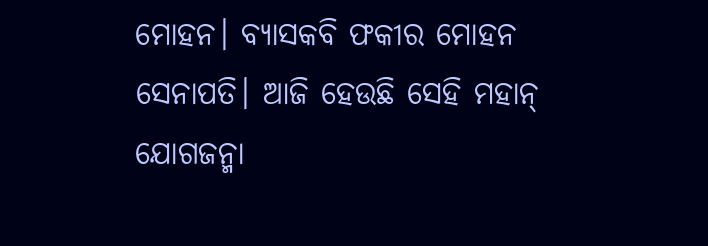ମୋହନ। ବ୍ୟାସକବି ଫକୀର ମୋହନ ସେନାପତି। ଆଜି ହେଉଛି ସେହି ମହାନ୍‌ ଯୋଗଜନ୍ମା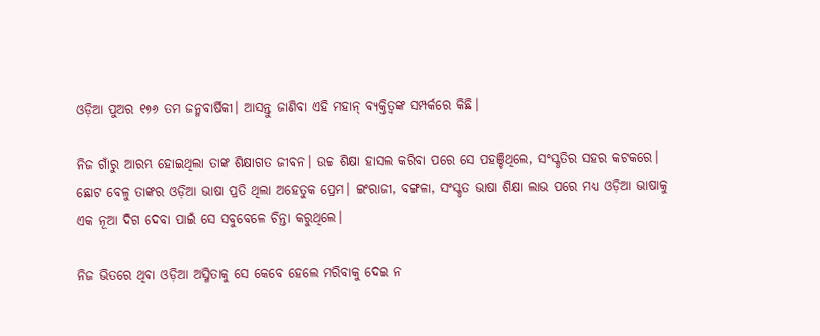ଓଡ଼ିଆ ପୁଅର ୧୭୬ ତମ ଜନ୍ମବାର୍ଷିକୀ। ଆସନ୍ତୁ ଜାଣିବା ଏହି ମହାନ୍‌ ବ୍ୟକ୍ତିତ୍ୱଙ୍କ ସମ୍ପର୍କରେ କିଛି।

ନିଜ ଗାଁରୁ ଆରମ୍ଭ ହୋଇଥିଲା ତାଙ୍କ ଶିକ୍ଷାଗତ ଜୀବନ। ଉଚ୍ଚ ଶିକ୍ଷା ହାସଲ କରିବା ପରେ ସେ ପହଞ୍ଚିଥିଲେ, ସଂସ୍କୃତିର ସହର କଟକରେ। ଛୋଟ ବେଳୁ ତାଙ୍କର ଓଡ଼ିଆ ଭାଷା ପ୍ରତି ଥିଲା ଅହେତୁକ ପ୍ରେମ। ଇଂରାଜୀ, ବଙ୍ଗଳା, ସଂସ୍କୃତ ଭାଷା ଶିକ୍ଷା ଲାଭ ପରେ ମଧ୍ୟ ଓଡ଼ିଆ ଭାଷାକୁ ଏକ ନୂଆ ଦିଗ ଦେବା ପାଇଁ ସେ ସବୁବେଳେ ଚିନ୍ତା କରୁଥିଲେ।

ନିଜ ଭିତରେ ଥିବା ଓଡ଼ିଆ ଅସ୍ମିତାକୁ ସେ କେବେ ହେଲେ ମରିବାକୁ ଦେଇ ନ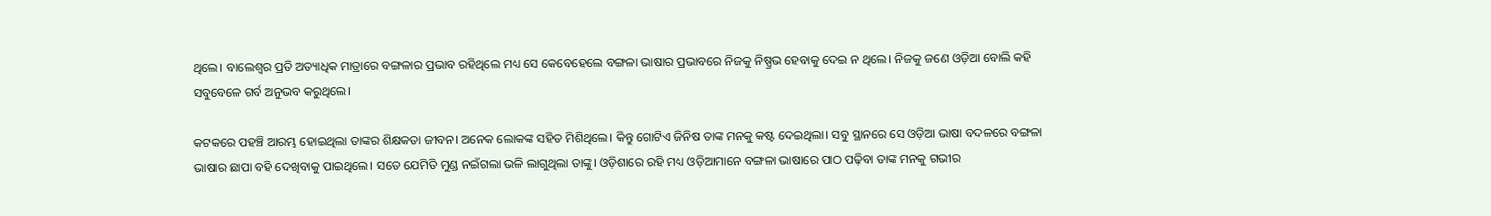ଥିଲେ। ବାଲେଶ୍ୱର ପ୍ରତି ଅତ୍ୟାଧିକ ମାତ୍ରାରେ ବଙ୍ଗଳାର ପ୍ରଭାବ ରହିଥିଲେ ମଧ୍ୟ ସେ କେବେହେଲେ ବଙ୍ଗଳା ଭାଷାର ପ୍ରଭାବରେ ନିଜକୁ ନିଷ୍ପ୍ରଭ ହେବାକୁ ଦେଇ ନ ଥିଲେ। ନିଜକୁ ଜଣେ ଓଡ଼ିଆ ବୋଲି କହି ସବୁବେଳେ ଗର୍ବ ଅନୁଭବ କରୁଥିଲେ।

କଟକରେ ପହଞ୍ଚି ଆରମ୍ଭ ହୋଇଥିଲା ତାଙ୍କର ଶିକ୍ଷକତା ଜୀବନ। ଅନେକ ଲୋକଙ୍କ ସହିତ ମିଶିଥିଲେ। କିନ୍ତୁ ଗୋଟିଏ ଜିନିଷ ତାଙ୍କ ମନକୁ କଷ୍ଟ ଦେଇଥିଲା। ସବୁ ସ୍ଥାନରେ ସେ ଓଡ଼ିଆ ଭାଷା ବଦଳରେ ବଙ୍ଗଳା ଭାଷାର ଛାପା ବହି ଦେଖିବାକୁ ପାଇଥିଲେ। ସତେ ଯେମିତି ମୁଣ୍ଡ ନଇଁଗଲା ଭଳି ଲାଗୁଥିଲା ତାଙ୍କୁ। ଓଡ଼ିଶାରେ ରହି ମଧ୍ୟ ଓଡ଼ିଆମାନେ ବଙ୍ଗଳା ଭାଷାରେ ପାଠ ପଢ଼ିବା ତାଙ୍କ ମନକୁ ଗଭୀର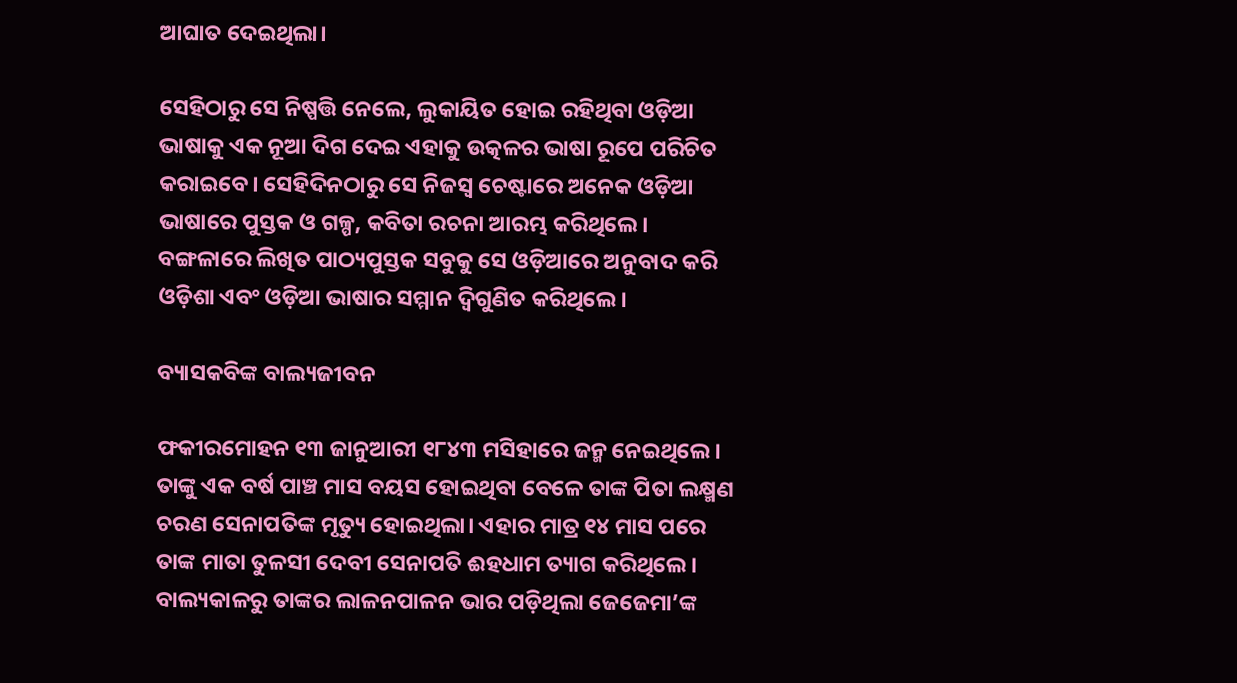ଆଘାତ ଦେଇଥିଲା।

ସେହିଠାରୁ ସେ ନିଷ୍ପତ୍ତି ନେଲେ, ଲୁକାୟିତ ହୋଇ ରହିଥିବା ଓଡ଼ିଆ ଭାଷାକୁ ଏକ ନୂଆ ଦିଗ ଦେଇ ଏହାକୁ ଉତ୍କଳର ଭାଷା ରୂପେ ପରିଚିତ କରାଇବେ। ସେହିଦିନଠାରୁ ସେ ନିଜସ୍ୱ ଚେଷ୍ଟାରେ ଅନେକ ଓଡ଼ିଆ ଭାଷାରେ ପୁସ୍ତକ ଓ ଗଳ୍ପ, କବିତା ରଚନା ଆରମ୍ଭ କରିଥିଲେ। ବଙ୍ଗଳାରେ ଲିଖିତ ପାଠ୍ୟପୁସ୍ତକ ସବୁକୁ ସେ ଓଡ଼ିଆରେ ଅନୁବାଦ କରି ଓଡ଼ିଶା ଏବଂ ଓଡ଼ିଆ ଭାଷାର ସମ୍ମାନ ଦ୍ୱିଗୁଣିତ କରିଥିଲେ।

ବ୍ୟାସକବିଙ୍କ ବାଲ୍ୟଜୀବନ

ଫକୀରମୋହନ ୧୩ ଜାନୁଆରୀ ୧୮୪୩ ମସିହାରେ ଜନ୍ମ ନେଇଥିଲେ। ତାଙ୍କୁ ଏକ ବର୍ଷ ପାଞ୍ଚ ମାସ ବୟସ ହୋଇଥିବା ବେଳେ ତାଙ୍କ ପିତା ଲକ୍ଷ୍ମଣ ଚରଣ ସେନାପତିଙ୍କ ମୃତ୍ୟୁ ହୋଇଥିଲା। ଏହାର ମାତ୍ର ୧୪ ମାସ ପରେ ତାଙ୍କ ମାତା ତୁଳସୀ ଦେବୀ ସେନାପତି ଈହଧାମ ତ୍ୟାଗ କରିଥିଲେ। ବାଲ୍ୟକାଳରୁ ତାଙ୍କର ଲାଳନପାଳନ ଭାର ପଡ଼ିଥିଲା ଜେଜେମା’ଙ୍କ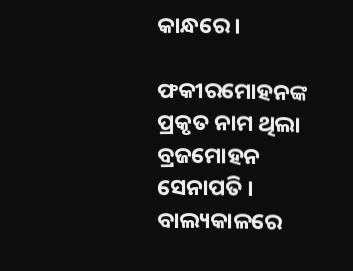କାନ୍ଧରେ।

ଫକୀରମୋହନଙ୍କ ପ୍ରକୃତ ନାମ ଥିଲା ବ୍ରଜମୋହନ ସେନାପତି । ବାଲ୍ୟକାଳରେ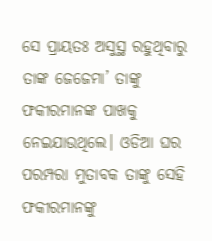ସେ ପ୍ରାୟତଃ ଅସୁସ୍ଥ ରହୁଥିବାରୁ ତାଙ୍କ ଜେଜେମା’ ତାଙ୍କୁ ଫକୀରମାନଙ୍କ ପାଖକୁ ନେଇଯାଉଥିଲେ। ଓଡିଆ ଘର ପରମ୍ପରା ମୁତାବକ ତାଙ୍କୁ ସେହି ଫକୀରମାନଙ୍କୁ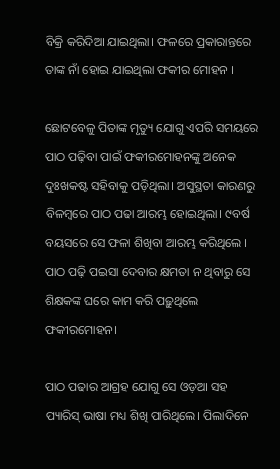ବିକ୍ରି କରିଦିଆ ଯାଇଥିଲା। ଫଳରେ ପ୍ରକାରାନ୍ତରେ ତାଙ୍କ ନାଁ ହୋଇ ଯାଇଥିଲା ଫକୀର ମୋହନ ।

ଛୋଟବେଳୁ ପିତାଙ୍କ ମୃତ୍ୟୁ ଯୋଗୁ ଏପରି ସମୟରେ ପାଠ ପଢ଼ିବା ପାଇଁ ଫକୀରମୋହନଙ୍କୁ ଅନେକ ଦୁଃଖକଷ୍ଟ ସହିବାକୁ ପଡ଼ିଥିଲା। ଅସୁସ୍ଥତା କାରଣରୁ ବିଳମ୍ବରେ ପାଠ ପଢା ଆରମ୍ଭ ହୋଇଥିଲା। ୯ବର୍ଷ ବୟସରେ ସେ ଫଳା ଶିଖିବା ଆରମ୍ଭ କରିଥିଲେ । ପାଠ ପଢ଼ି ପଇସା ଦେବାର କ୍ଷମତା ନ ଥିବାରୁ ସେ ଶିକ୍ଷକଙ୍କ ଘରେ କାମ କରି ପଢ଼ୁଥିଲେ ଫକୀରମୋହନ।

ପାଠ ପଢାର ଆଗ୍ରହ ଯୋଗୁ ସେ ଓଡ଼ଆ ସହ ପ୍ୟାରିସ୍‌ ଭାଷା ମଧ୍ୟ ଶିଖି ପାରିଥିଲେ। ପିଲାଦିନେ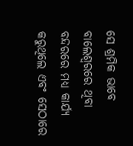ସେ ଶ୍ରମିକ ଭାବେ ବାଲେଶ୍ୱରରେ ଥିବା ବନ୍ଦରରେ ମଧ୍ୟ କାର୍ଯ୍ୟ କରୁଥିଲେ ଏବଂ ସେଠାରେ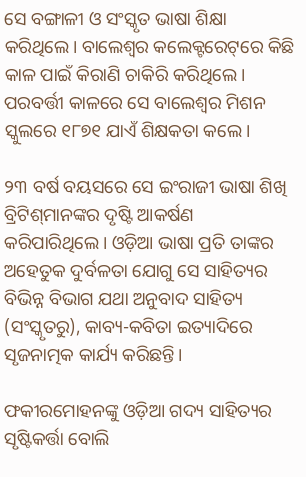ସେ ବଙ୍ଗାଳୀ ଓ ସଂସ୍କୃତ ଭାଷା ଶିକ୍ଷା କରିଥିଲେ। ବାଲେଶ୍ୱର କଲେକ୍ଟରେଟ୍‌ରେ କିଛି କାଳ ପାଇଁ କିରାଣି ଚାକିରି କରିଥିଲେ। ପରବର୍ତ୍ତୀ କାଳରେ ସେ ବାଲେଶ୍ୱର ମିଶନ ସ୍କୁଲରେ ୧୮୭୧ ଯାଏଁ ଶିକ୍ଷକତା କଲେ।

୨୩ ବର୍ଷ ବୟସରେ ସେ ଇଂରାଜୀ ଭାଷା ଶିଖି ବ୍ରିଟିଶ୍‌ମାନଙ୍କର ଦୃଷ୍ଟି ଆକର୍ଷଣ କରିପାରିଥିଲେ। ଓଡ଼ିଆ ଭାଷା ପ୍ରତି ତାଙ୍କର ଅହେତୁକ ଦୁର୍ବଳତା ଯୋଗୁ ସେ ସାହିତ୍ୟର ବିଭିନ୍ନ ବିଭାଗ ଯଥା ଅନୁବାଦ ସାହିତ୍ୟ (ସଂସ୍କୃତରୁ), କାବ୍ୟ-କବିତା ଇତ୍ୟାଦିରେ ସୃଜନାତ୍ମକ କାର୍ଯ୍ୟ କରିଛନ୍ତି।

ଫକୀରମୋହନଙ୍କୁ ଓଡ଼ିଆ ଗଦ୍ୟ ସାହିତ୍ୟର ସୃଷ୍ଟିକର୍ତ୍ତା ବୋଲି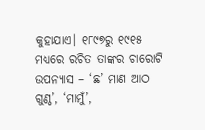କୁହାଯାଏ। ୧୮୯୭ରୁ ୧୯୧୫ ମଧ୍ୟରେ ରଚିତ ତାଙ୍କର ଚାରୋଟି ଉପନ୍ୟାସ – ‘ଛ’ ମାଣ ଆଠ ଗୁଣ୍ଠ’, ‘ମାମୁଁ’,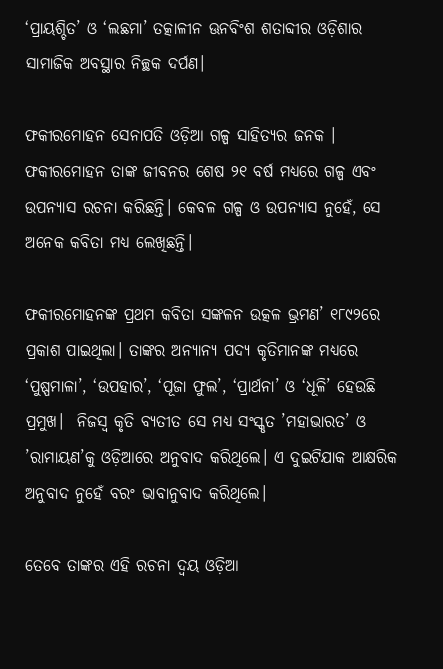‘ପ୍ରାୟଶ୍ଚିତ’ ଓ ‘ଲଛମା’ ତତ୍କାଳୀନ ଊନବିଂଶ ଶତାବ୍ଦୀର ଓଡ଼ିଶାର ସାମାଜିକ ଅବସ୍ଥାର ନିଚ୍ଛକ ଦର୍ପଣ।

ଫକୀରମୋହନ ସେନାପତି ଓଡ଼ିଆ ଗଳ୍ପ ସାହିତ୍ୟର ଜନକ । ଫକୀରମୋହନ ତାଙ୍କ ଜୀବନର ଶେଷ ୨୧ ବର୍ଷ ମଧ୍ୟରେ ଗଳ୍ପ ଏବଂ ଉପନ୍ୟାସ ରଚନା କରିଛନ୍ତି। କେବଳ ଗଳ୍ପ ଓ ଉପନ୍ୟାସ ନୁହେଁ, ସେ ଅନେକ କବିତା ମଧ୍ୟ ଲେଖିଛନ୍ତି।

ଫକୀରମୋହନଙ୍କ ପ୍ରଥମ କବିତା ସଙ୍କଳନ ଉତ୍କଳ ଭ୍ରମଣ’ ୧୮୯୨ରେ ପ୍ରକାଶ ପାଇଥିଲା। ତାଙ୍କର ଅନ୍ୟାନ୍ୟ ପଦ୍ୟ କୃତିମାନଙ୍କ ମଧ୍ୟରେ ‘ପୁଷ୍ପମାଳା’, ‘ଉପହାର’, ‘ପୂଜା ଫୁଲ’, ‘ପ୍ରାର୍ଥନା’ ଓ ‘ଧୂଳି’ ହେଉଛି ପ୍ରମୁଖ।  ନିଜସ୍ୱ କୃତି ବ୍ୟତୀତ ସେ ମଧ୍ୟ ସଂସ୍କୃତ ’ମହାଭାରତ’ ଓ ’ରାମାୟଣ’କୁ ଓଡ଼ିଆରେ ଅନୁବାଦ କରିଥିଲେ। ଏ ଦୁଇଟିଯାକ ଆକ୍ଷରିକ ଅନୁବାଦ ନୁହେଁ ବରଂ ଭାବାନୁବାଦ କରିଥିଲେ।

ତେବେ ତାଙ୍କର ଏହି ରଚନା ଦ୍ୱୟ ଓଡ଼ିଆ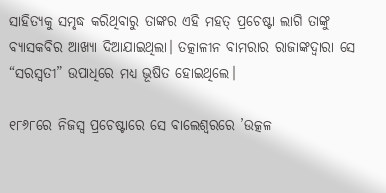ସାହିତ୍ୟକୁ ସମୃଦ୍ଧ କରିଥିବାରୁ ତାଙ୍କର ଏହି ମହତ୍‌ ପ୍ରଚେଷ୍ଟା ଲାଗି ତାଙ୍କୁ ବ୍ୟାସକବିର ଆଖ୍ୟା ଦିଆଯାଇଥିଲା। ତତ୍କାଳୀନ ବାମରାର ରାଜାଙ୍କଦ୍ୱାରା ସେ “ସରସ୍ୱତୀ” ଉପାଧିରେ ମଧ୍ୟ ଭୂଷିତ ହୋ‍ଇଥିଲେ।

୧୮୬୮ରେ ନିଜସ୍ୱ ପ୍ରଚେଷ୍ଟାରେ ସେ ବାଲେଶ୍ୱରରେ ’ଉତ୍କଳ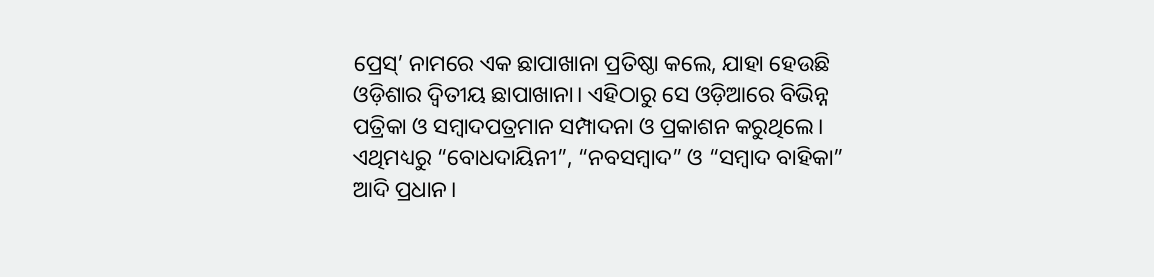ପ୍ରେସ୍‌’ ନାମରେ ଏକ ଛାପାଖାନା ପ୍ରତିଷ୍ଠା କଲେ, ଯାହା ହେଉଛି ଓଡ଼ିଶାର ଦ୍ୱିତୀୟ ଛାପାଖାନା। ଏହିଠାରୁ ସେ ଓଡ଼ିଆରେ ବିଭିନ୍ନ ପତ୍ରିକା ଓ ସମ୍ବାଦପତ୍ରମାନ ସମ୍ପାଦନା ଓ ପ୍ରକାଶନ କରୁଥିଲେ। ଏଥିମଧ୍ୟରୁ “ବୋଧଦାୟିନୀ”, “ନବସମ୍ବାଦ” ଓ “ସମ୍ବାଦ ବାହିକା” ଆଦି ପ୍ରଧାନ।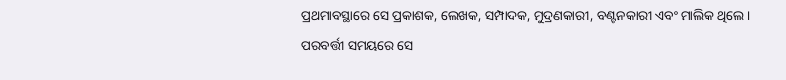ପ୍ରଥମାବସ୍ଥାରେ ସେ ପ୍ରକାଶକ, ଲେଖକ, ସମ୍ପାଦକ, ମୁଦ୍ରଣକାରୀ, ବଣ୍ଟନକାରୀ ଏବଂ ମାଲିକ ଥିଲେ। ପରବର୍ତ୍ତୀ ସମୟରେ ସେ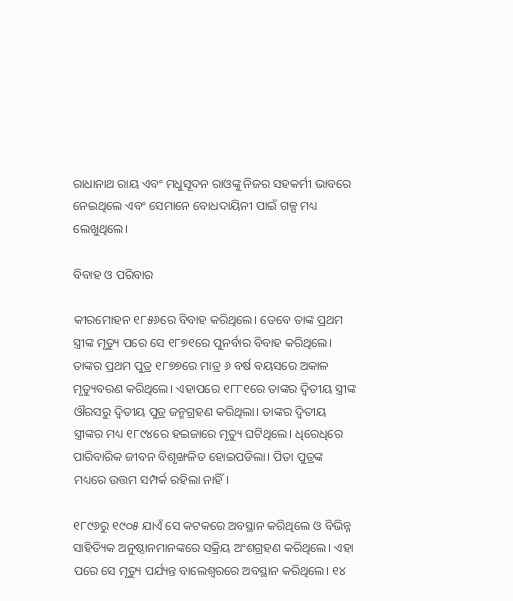ରାଧାନାଥ ରାୟ ଏବଂ ମଧୁସୂଦନ ରାଓଙ୍କୁ ନିଜର ସହକର୍ମୀ ଭାବରେ ନେଇଥିଲେ ଏବଂ ସେମାନେ ବୋଧଦାୟିନୀ ପାଇଁ ଗଳ୍ପ ମଧ୍ୟ ଲେଖୁଥିଲେ।

ବିବାହ ଓ ପରିବାର

କୀରମୋହନ ୧୮୫୬ରେ ବିବାହ କରିଥିଲେ। ତେବେ ତାଙ୍କ ପ୍ରଥମ ସ୍ତ୍ରୀଙ୍କ ମୃତ୍ୟୁ ପରେ ସେ ୧୮୭୧ରେ ପୁନର୍ବାର ବିବାହ କରିଥିଲେ। ତାଙ୍କର ପ୍ରଥମ ପୁତ୍ର ୧୮୭୭ରେ ମାତ୍ର ୬ ବର୍ଷ ବୟସରେ ଅକାଳ ମୃତ୍ୟୁବରଣ କରିଥିଲେ। ଏହାପରେ ୧୮୮୧ରେ ତାଙ୍କର ଦ୍ୱିତୀୟ ସ୍ତ୍ରୀଙ୍କ ଔରସରୁ ଦ୍ୱିତୀୟ ପୁତ୍ର ଜନ୍ମଗ୍ରହଣ କରିଥିଲା। ତାଙ୍କର ଦ୍ୱିତୀୟ ସ୍ତ୍ରୀଙ୍କର ମଧ୍ୟ ୧୮୯୪ରେ ହଇଜାରେ ମୃତ୍ୟୁ ଘଟିଥିଲେ। ଧିରେଧିରେ ପାରିବାରିକ ଜୀବନ ବିଶୃଙ୍ଖଳିତ ହୋଇପଡିଲା। ପିତା ପୁତ୍ରଙ୍କ ମଧ୍ୟରେ ଉତ୍ତମ ସମ୍ପର୍କ ରହିଲା ନାହିଁ।

୧୮୯୬ରୁ ୧୯୦୫ ଯାଏଁ ସେ କଟକରେ ଅବସ୍ଥାନ କରିଥିଲେ ଓ ବିଭିନ୍ନ ସାହିତ୍ୟିକ ଅନୁଷ୍ଠାନମାନଙ୍କରେ ସକ୍ରିୟ ଅଂଶଗ୍ରହଣ କରିଥିଲେ। ଏହା ପରେ ସେ ମୃତ୍ୟୁ ପର୍ଯ୍ୟନ୍ତ ବାଲେଶ୍ୱରରେ ଅବସ୍ଥାନ କରିଥିଲେ। ୧୪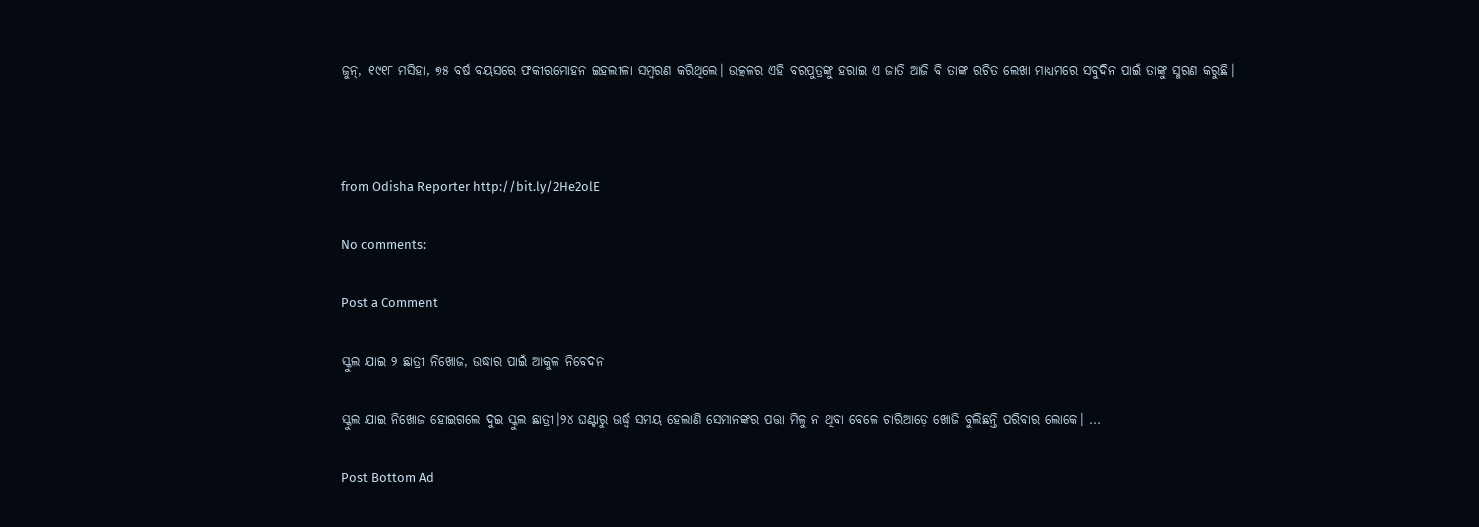ଜୁନ୍, ୧୯୧୮ ମସିହା, ୭୫ ବର୍ଷ ବୟସରେ ଫକୀରମୋହନ ଇହଲୀଳା ସମ୍ୱରଣ କରିଥିଲେ। ଉତ୍କଳର ଏହି ବରପୁତ୍ରଙ୍କୁ ହରାଇ ଏ ଜାତି ଆଜି ବି ତାଙ୍କ ରଚିତ ଲେଖା ମାଧ୍ୟମରେ ସବୁଦିନ ପାଇଁ ତାଙ୍କୁ ସ୍ମରଣ କରୁଛି।



from Odisha Reporter http://bit.ly/2He2olE

No comments:

Post a Comment

ସ୍କୁଲ ଯାଇ ୨ ଛାତ୍ରୀ ନିଖୋଜ, ଉଦ୍ଧାର ପାଇଁ ଆକୁଳ ନିବେଦନ

ସ୍କୁଲ ଯାଇ ନିଖୋଜ ହୋଇଗଲେ ଦୁଇ ସ୍କୁଲ ଛାତ୍ରୀ।୨୪ ଘଣ୍ଟାରୁ ଊର୍ଦ୍ଧ୍ୱ ସମୟ ହେଲାଣି ସେମାନଙ୍କର ପତ୍ତା ମିଳୁ ନ ଥିବା ବେଳେ ଚାରିଆଡ଼େ ଖୋଜି ବୁଲିଛନ୍ତି ପରିବାର ଲୋକେ। ...

Post Bottom Ad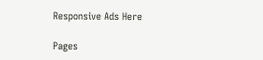Responsive Ads Here

Pages